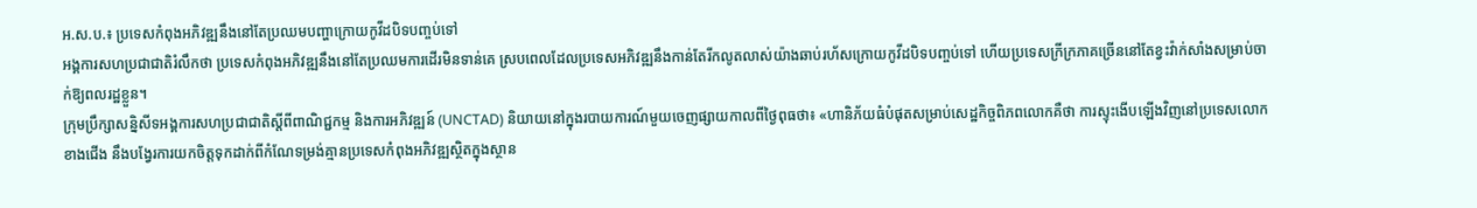អ.ស.ប.៖ ប្រទេសកំពុងអភិវឌ្ឍនឹងនៅតែប្រឈមបញ្ហាក្រោយកូវីដបិទបញ្ចប់ទៅ
អង្គការសហប្រជាជាតិរំលឹកថា ប្រទេសកំពុងអភិវឌ្ឍនឹងនៅតែប្រឈមការដើរមិនទាន់គេ ស្របពេលដែលប្រទេសអភិវឌ្ឍនឹងកាន់តែរីកលូតលាស់យ៉ាងឆាប់រហ័សក្រោយកូវីដបិទបញ្ចប់ទៅ ហើយប្រទេសក្រីក្រភាគច្រើននៅតែខ្វះវ៉ាក់សាំងសម្រាប់ចាក់ឱ្យពលរដ្ឋខ្លួន។
ក្រុមប្រឹក្សាសន្និសីទអង្គការសហប្រជាជាតិស្តីពីពាណិជ្ជកម្ម និងការអភិវឌ្ឍន៍ (UNCTAD) និយាយនៅក្នុងរបាយការណ៍មួយចេញផ្សាយកាលពីថ្ងៃពុធថា៖ «ហានិភ័យធំបំផុតសម្រាប់សេដ្ឋកិច្ចពិភពលោកគឺថា ការស្ទុះងើបឡើងវិញនៅប្រទេសលោកខាងជើង នឹងបង្វែរការយកចិត្តទុកដាក់ពីកំណែទម្រង់គ្មានប្រទេសកំពុងអភិវឌ្ឍស្ថិតក្នុងស្ថាន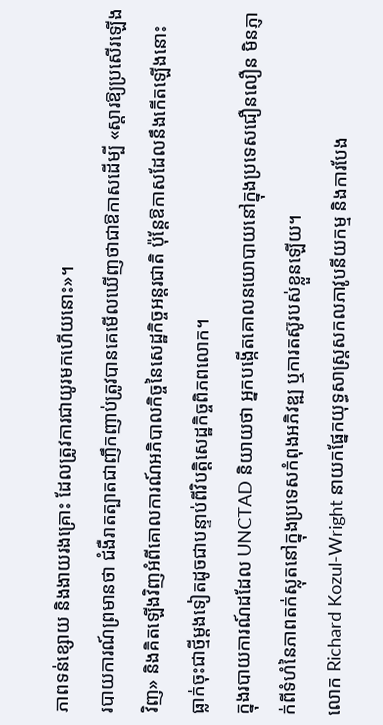ភាពទន់ខ្សោយ និងងាយរងគ្រោះ ដែលត្រូវការជាយូរមកហើយនោះ»។
របាយការណ៍ព្រមានថា ជំងឺរាតត្បាតជាញឹកញាប់ត្រូវបានគេមើលឃើញថាជាឱកាសដើម្បី «ស្តារឱ្យប្រសើរឡើងវិញ» និងគិតឡើងវិញអំពីគោលការណ៍អភិបាលកិច្ចនៃសេដ្ឋកិច្ចអន្តរជាតិ ប៉ុន្តែឱកាសដែលនឹងកើតឡើងនោះ ធ្លាក់ចុះជាថ្មីម្តងទៀតដូចជាបន្ទាប់ពីវិបត្តិសេដ្ឋកិច្ចពិភពលោក។
ក្នុងរបាយការណ៍ដដែល UNCTAD និយាយថា អ្នកបង្កើតគោលនយោបាយនៅក្នុងប្រទេសជឿនលឿន មិនភ្ញាក់ពីទំហំនៃភាពតក់ស្លុតនៅក្នុងប្រទេសកំពុងអភិវឌ្ឍ ឬការតស៊ូរបស់ខ្លួនឡើយ។
លោក Richard Kozul-Wright នាយកផ្នែកយុទ្ធសាស្ត្រសកលភាវូបនីយកម្ម និងការបែង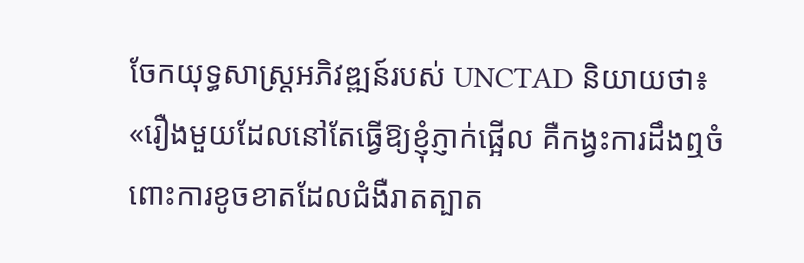ចែកយុទ្ធសាស្ត្រអភិវឌ្ឍន៍របស់ UNCTAD និយាយថា៖ «រឿងមួយដែលនៅតែធ្វើឱ្យខ្ញុំភ្ញាក់ផ្អើល គឺកង្វះការដឹងឮចំពោះការខូចខាតដែលជំងឺរាតត្បាត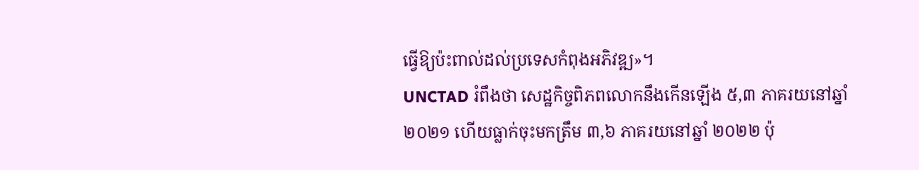ធ្វើឱ្យប៉ះពាល់ដល់ប្រទេសកំពុងអភិវឌ្ឍ»។
UNCTAD រំពឹងថា សេដ្ឋកិច្ចពិភពលោកនឹងកើនឡើង ៥,៣ ភាគរយនៅឆ្នាំ២០២១ ហើយធ្លាក់ចុះមកត្រឹម ៣,៦ ភាគរយនៅឆ្នាំ ២០២២ ប៉ុ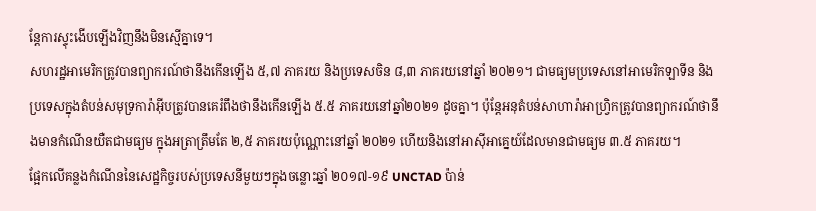ន្តែការស្ទុះងើបឡើងវិញនឹងមិនស្មើគ្នាទេ។
សហរដ្ឋអាមេរិកត្រូវបានព្យាករណ៍ថានឹងកើនឡើង ៥,៧ ភាគរយ និងប្រទេសចិន ៨,៣ ភាគរយនៅឆ្នាំ ២០២១។ ជាមធ្យមប្រទេសនៅអាមេរិកឡាទីន និងប្រទេសក្នុងតំបន់សមុទ្រការ៉ាអ៊ីបត្រូវបានគេរំពឹងថានឹងកើនឡើង ៥.៥ ភាគរយនៅឆ្នាំ២០២១ ដូចគ្នា។ ប៉ុន្តែអនុតំបន់សាហារ៉ាអាហ្វ្រិកត្រូវបានព្យាករណ៍ថានឹងមានកំណើនយឺតជាមធ្យម ក្នុងអត្រាត្រឹមតែ ២,៥ ភាគរយប៉ុណ្ណោះនៅឆ្នាំ ២០២១ ហើយនិងនៅអាស៊ីអាគ្នេយ៍ដែលមានជាមធ្យម ៣.៥ ភាគរយ។
ផ្អែកលើគន្លងកំណើននៃសេដ្ឋកិច្ចរបស់ប្រទេសនីមួយៗក្នុងចន្លោះឆ្នាំ ២០១៧-១៩ UNCTAD ប៉ាន់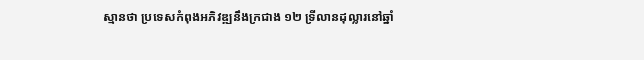ស្មានថា ប្រទេសកំពុងអភិវឌ្ឍនឹងក្រជាង ១២ ទ្រីលានដុល្លារនៅឆ្នាំ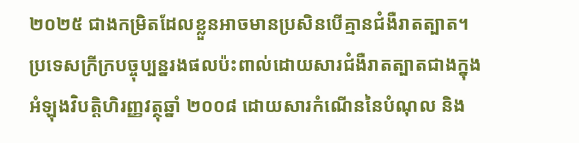២០២៥ ជាងកម្រិតដែលខ្លួនអាចមានប្រសិនបើគ្មានជំងឺរាតត្បាត។ ប្រទេសក្រីក្របច្ចុប្បន្នរងផលប៉ះពាល់ដោយសារជំងឺរាតត្បាតជាងក្នុងអំឡុងវិបត្តិហិរញ្ញវត្ថុឆ្នាំ ២០០៨ ដោយសារកំណើននៃបំណុល និង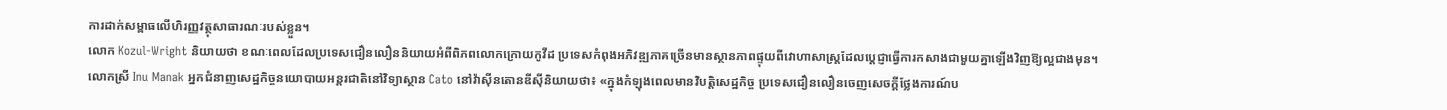ការដាក់សម្ពាធលើហិរញ្ញវត្ថុសាធារណៈរបស់ខ្លួន។
លោក Kozul-Wright និយាយថា ខណៈពេលដែលប្រទេសជឿនលឿននិយាយអំពីពិភពលោកក្រោយកូវីដ ប្រទេសកំពុងអភិវឌ្ឍភាគច្រើនមានស្ថានភាពផ្ទុយពីវោហាសាស្ត្រដែលប្ដេជ្ញាធ្វើការកសាងជាមួយគ្នាឡើងវិញឱ្យល្អជាងមុន។
លោកស្រី Inu Manak អ្នកជំនាញសេដ្ឋកិច្ចនយោបាយអន្តរជាតិនៅវិទ្យាស្ថាន Cato នៅវ៉ាស៊ីនតោនឌីស៊ីនិយាយថា៖ «ក្នុងកំឡុងពេលមានវិបត្តិសេដ្ឋកិច្ច ប្រទេសជឿនលឿនចេញសេចក្តីថ្លែងការណ៍ប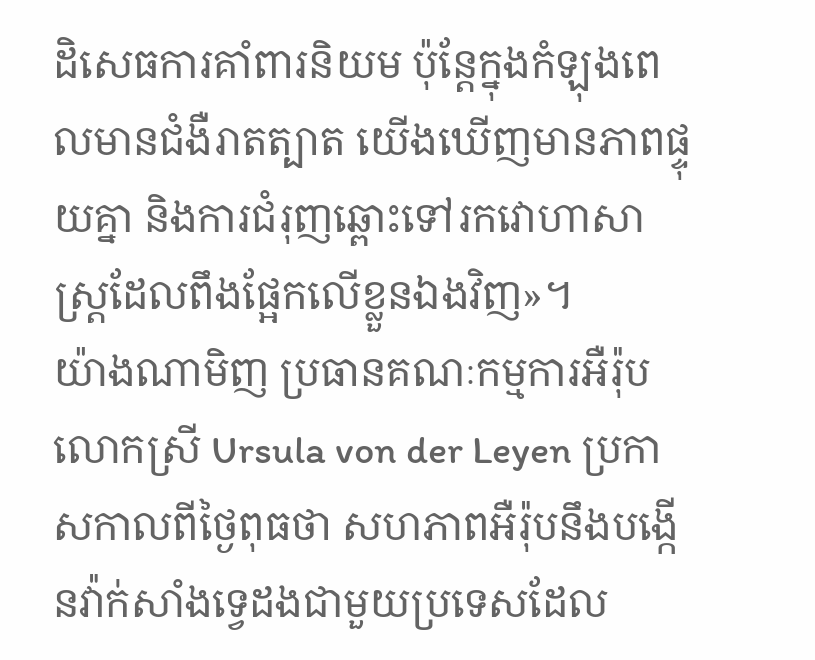ដិសេធការគាំពារនិយម ប៉ុន្តែក្នុងកំឡុងពេលមានជំងឺរាតត្បាត យើងឃើញមានភាពផ្ទុយគ្នា និងការជំរុញឆ្ពោះទៅរកវោហាសាស្ត្រដែលពឹងផ្អែកលើខ្លួនឯងវិញ»។
យ៉ាងណាមិញ ប្រធានគណៈកម្មការអឺរ៉ុបលោកស្រី Ursula von der Leyen ប្រកាសកាលពីថ្ងៃពុធថា សហភាពអឺរ៉ុបនឹងបង្កើនវ៉ាក់សាំងទ្វេដងជាមួយប្រទេសដែល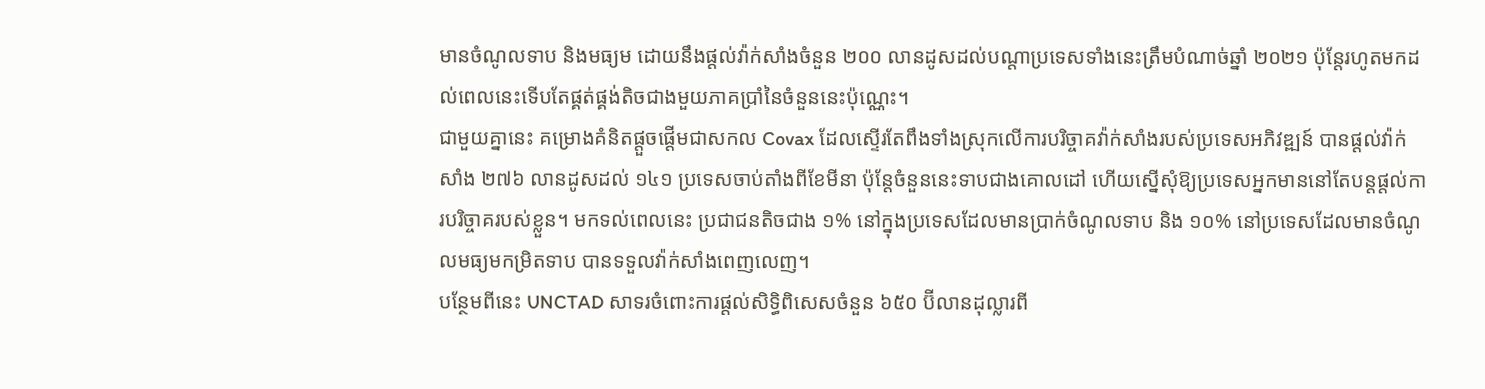មានចំណូលទាប និងមធ្យម ដោយនឹងផ្តល់វ៉ាក់សាំងចំនួន ២០០ លានដូសដល់បណ្តាប្រទេសទាំងនេះត្រឹមបំណាច់ឆ្នាំ ២០២១ ប៉ុន្តែរហូតមកដល់ពេលនេះទើបតែផ្គត់ផ្គង់តិចជាងមួយភាគប្រាំនៃចំនួននេះប៉ុណ្ណេះ។
ជាមួយគ្នានេះ គម្រោងគំនិតផ្តួចផ្តើមជាសកល Covax ដែលស្ទើរតែពឹងទាំងស្រុកលើការបរិច្ចាគវ៉ាក់សាំងរបស់ប្រទេសអភិវឌ្ឍន៍ បានផ្ដល់វ៉ាក់សាំង ២៧៦ លានដូសដល់ ១៤១ ប្រទេសចាប់តាំងពីខែមីនា ប៉ុន្តែចំនួននេះទាបជាងគោលដៅ ហើយស្នើសុំឱ្យប្រទេសអ្នកមាននៅតែបន្តផ្ដល់ការបរិច្ចាគរបស់ខ្លួន។ មកទល់ពេលនេះ ប្រជាជនតិចជាង ១% នៅក្នុងប្រទេសដែលមានប្រាក់ចំណូលទាប និង ១០% នៅប្រទេសដែលមានចំណូលមធ្យមកម្រិតទាប បានទទួលវ៉ាក់សាំងពេញលេញ។
បន្ថែមពីនេះ UNCTAD សាទរចំពោះការផ្តល់សិទ្ធិពិសេសចំនួន ៦៥០ ប៊ីលានដុល្លារពី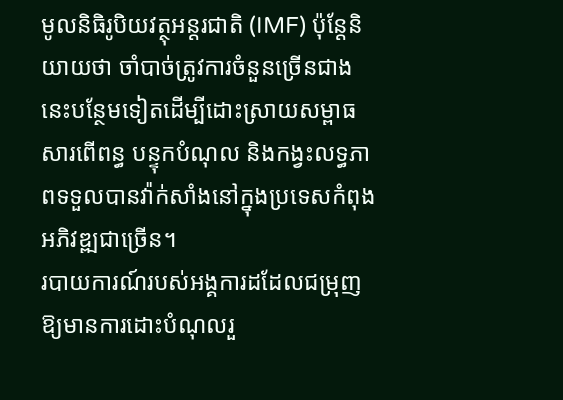មូលនិធិរូបិយវត្ថុអន្តរជាតិ (IMF) ប៉ុន្តែនិយាយថា ចាំបាច់ត្រូវការចំនួនច្រើនជាងនេះបន្ថែមទៀតដើម្បីដោះស្រាយសម្ពាធសារពើពន្ធ បន្ទុកបំណុល និងកង្វះលទ្ធភាពទទួលបានវ៉ាក់សាំងនៅក្នុងប្រទេសកំពុងអភិវឌ្ឍជាច្រើន។
របាយការណ៍របស់អង្គការដដែលជម្រុញឱ្យមានការដោះបំណុលរួ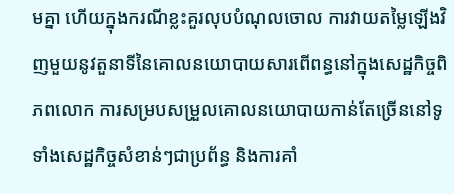មគ្នា ហើយក្នុងករណីខ្លះគួរលុបបំណុលចោល ការវាយតម្លៃឡើងវិញមួយនូវតួនាទីនៃគោលនយោបាយសារពើពន្ធនៅក្នុងសេដ្ឋកិច្ចពិភពលោក ការសម្របសម្រួលគោលនយោបាយកាន់តែច្រើននៅទូទាំងសេដ្ឋកិច្ចសំខាន់ៗជាប្រព័ន្ធ និងការគាំ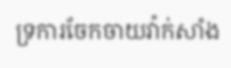ទ្រការចែកចាយវ៉ាក់សាំង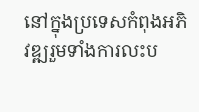នៅក្នុងប្រទេសកំពុងអភិវឌ្ឍរួមទាំងការលះប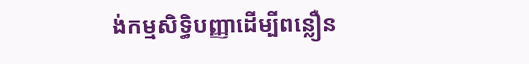ង់កម្មសិទ្ធិបញ្ញាដើម្បីពន្លឿន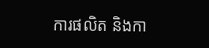ការផលិត និងកា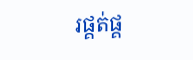រផ្គត់ផ្គ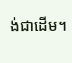ង់ជាដើម។